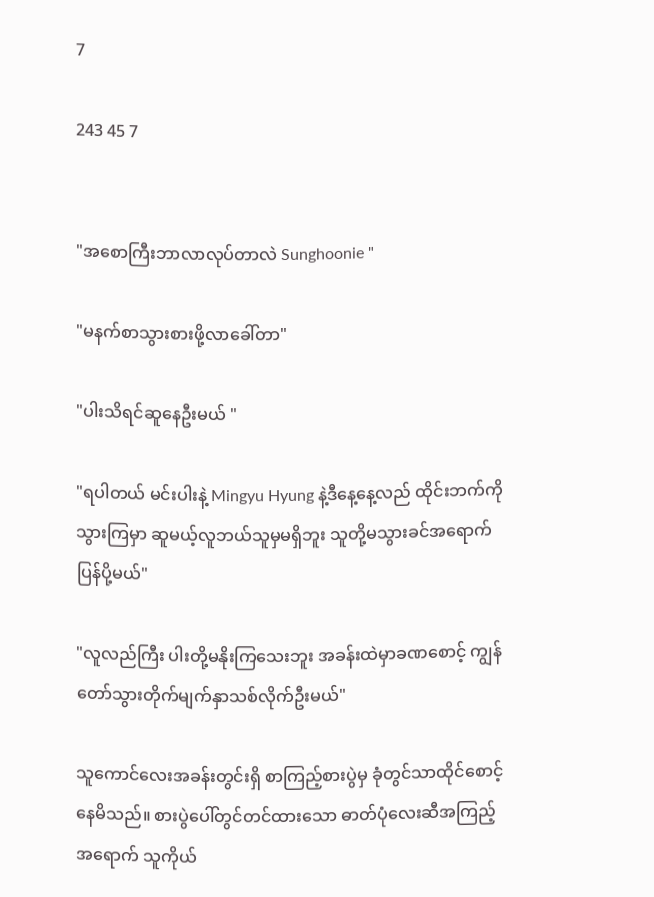7

243 45 7


"အစောကြီးဘာလာလုပ်တာလဲ Sunghoonie "

"မနက်စာသွားစားဖို့လာခေါ်တာ"

"ပါးသိရင်ဆူနေဦးမယ် "

"ရပါတယ် မင်းပါးနဲ့ Mingyu Hyung နဲ့ဒီနေ့နေ့လည် ထိုင်းဘက်ကိုသွားကြမှာ ဆူမယ့်လူဘယ်သူမှမရှိဘူး သူတို့မသွားခင်အရောက်ပြန်ပို့မယ်"

"လူလည်ကြီး ပါးတို့မနိုးကြသေးဘူး အခန်းထဲမှာခဏစောင့် ကျွန်တော်သွားတိုက်မျက်နှာသစ်လိုက်ဦးမယ်"

သူကောင်လေးအခန်းတွင်းရှိ စာကြည့်စားပွဲမှ ခုံတွင်သာထိုင်စောင့်နေမိသည်။ စားပွဲပေါ်တွင်တင်ထားသော ဓာတ်ပုံလေးဆီအကြည့်အရောက် သူကိုယ်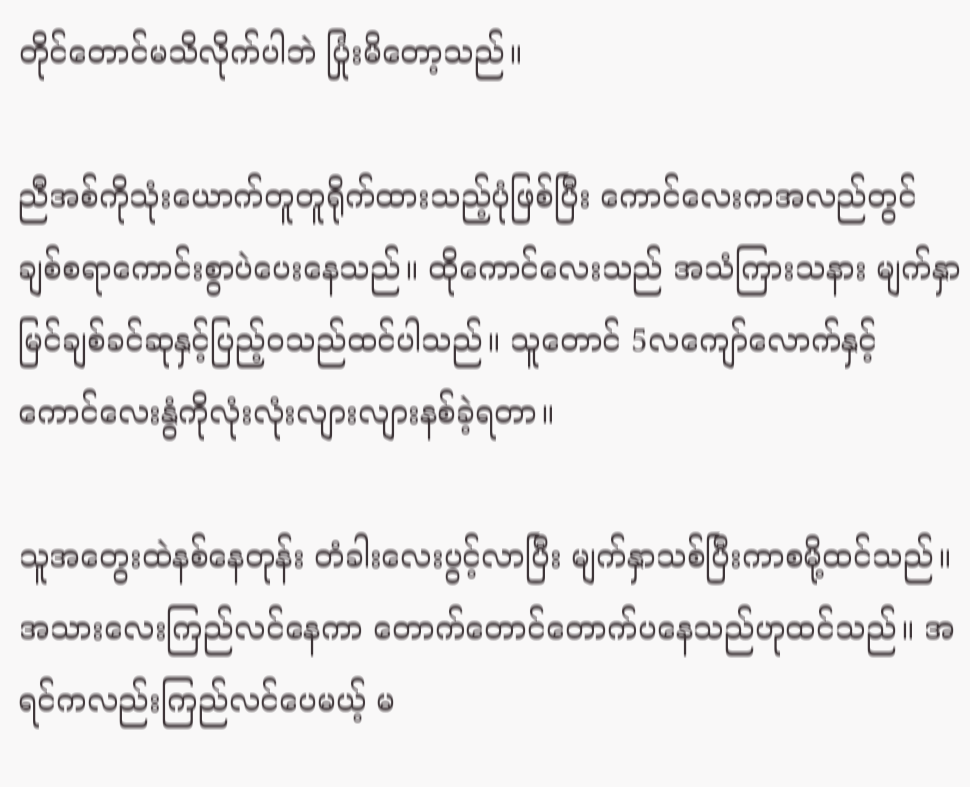တိုင်တောင်မသိလိုက်ပါဘဲ ပြုံးမိတော့သည်။

ညီအစ်ကိုသုံးယောက်တူတူရိုက်ထားသည့်ပုံဖြစ်ပြီး ကောင်လေးကအလည်တွင် ချစ်စရာကောင်းစွာပဲပေးနေသည်။ ထိုကောင်လေးသည် အသံကြားသနား မျက်နှာမြင်ချစ်ခင်ဆုနှင့်ပြည့်ဝသည်ထင်ပါသည်။ သူတောင် 5လကျော်လောက်နှင့် ကောင်လေးနွံကိုလုံးလုံးလျားလျားနစ်ခဲ့ရတာ။

သူအတွေးထဲနစ်နေတုန်း တံခါးလေးပွင့်လာပြီး မျက်နှာသစ်ပြီးကာစမို့ထင်သည်။ အသားလေးကြည်လင်နေကာ တောက်တောင်တောက်ပနေသည်ဟုထင်သည်။ အရင်ကလည်းကြည်လင်ပေမယ့် မ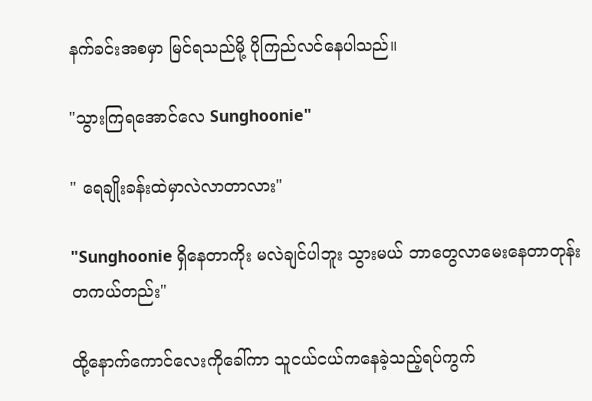နက်ခင်းအစမှာ မြင်ရသည်မို့ ပိုကြည်လင်နေပါသည်။

"သွားကြရအောင်လေ Sunghoonie"

" ရေချိုးခန်းထဲမှာလဲလာတာလား"

"Sunghoonie ရှိနေတာကိုး မလဲချင်ပါဘူး သွားမယ် ဘာတွေလာမေးနေတာတုန်း တကယ်တည်း"

ထို့နောက်ကောင်လေးကိုခေါ်ကာ သူငယ်ငယ်ကနေခဲ့သည့်ရပ်ကွက်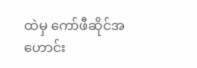ထဲမှ ကော်ဖီဆိုင်အဟောင်း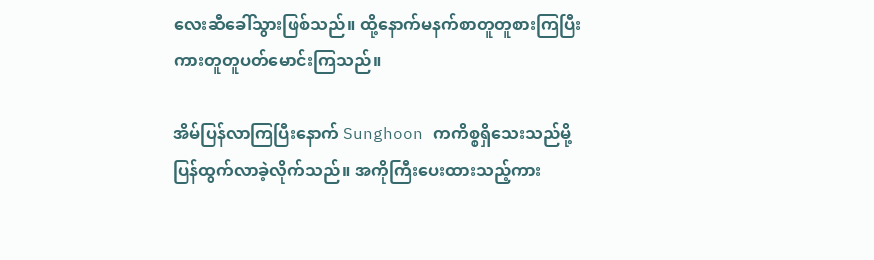လေးဆီခေါ်သွားဖြစ်သည်။ ထို့နောက်မနက်စာတူတူစားကြပြီး ကားတူတူပတ်မောင်းကြသည်။

အိမ်ပြန်လာကြပြီးနောက် Sunghoon ကကိစ္စရှိသေးသည်မို့ ပြန်ထွက်လာခဲ့လိုက်သည်။ အကိုကြီးပေးထားသည့်ကား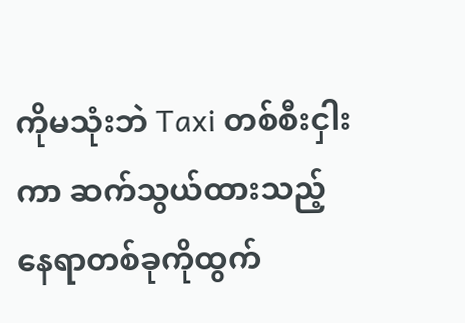ကိုမသုံးဘဲ Taxi တစ်စီးငှါးကာ ဆက်သွယ်ထားသည့်နေရာတစ်ခုကိုထွက်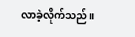လာခဲ့လိုက်သည်။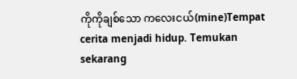ကိုကိုချစ်သော ကလေးငယ်(mine)Tempat cerita menjadi hidup. Temukan sekarang